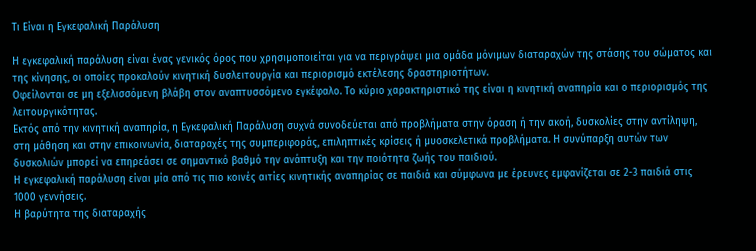Τι Είναι η Εγκεφαλική Παράλυση

Η εγκεφαλική παράλυση είναι ένας γενικός όρος που χρησιμοποιείται για να περιγράψει μια ομάδα μόνιμων διαταραχών της στάσης του σώματος και της κίνησης, οι οποίες προκαλούν κινητική δυσλειτουργία και περιορισμό εκτέλεσης δραστηριοτήτων.
Οφείλονται σε μη εξελισσόμενη βλάβη στον αναπτυσσόμενο εγκέφαλο. Το κύριο χαρακτηριστικό της είναι η κινητική αναπηρία και ο περιορισμός της λειτουργικότητας.
Εκτός από την κινητική αναπηρία, η Εγκεφαλική Παράλυση συχνά συνοδεύεται από προβλήματα στην όραση ή την ακοή, δυσκολίες στην αντίληψη, στη μάθηση και στην επικοινωνία, διαταραχές της συμπεριφοράς, επιληπτικές κρίσεις ή μυοσκελετικά προβλήματα. Η συνύπαρξη αυτών των δυσκολιών μπορεί να επηρεάσει σε σημαντικό βαθμό την ανάπτυξη και την ποιότητα ζωής του παιδιού.
Η εγκεφαλική παράλυση είναι μία από τις πιο κοινές αιτίες κινητικής αναπηρίας σε παιδιά και σύμφωνα με έρευνες εμφανίζεται σε 2-3 παιδιά στις 1000 γεννήσεις.
Η βαρύτητα της διαταραχής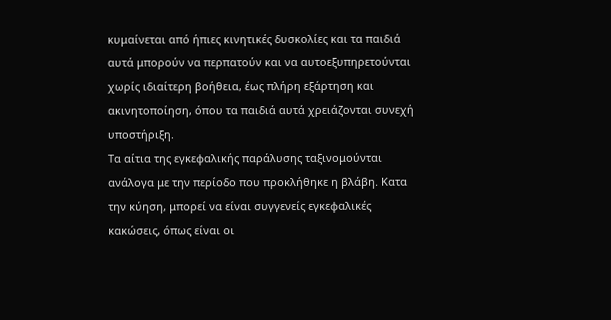κυμαίνεται από ήπιες κινητικές δυσκολίες και τα παιδιά αυτά μπορούν να περπατούν και να αυτοεξυπηρετούνται χωρίς ιδιαίτερη βοήθεια, έως πλήρη εξάρτηση και ακινητοποίηση, όπου τα παιδιά αυτά χρειάζονται συνεχή υποστήριξη.
Τα αίτια της εγκεφαλικής παράλυσης ταξινομούνται ανάλογα με την περίοδο που προκλήθηκε η βλάβη. Κατα την κύηση, μπορεί να είναι συγγενείς εγκεφαλικές κακώσεις, όπως είναι οι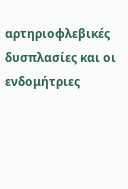αρτηριοφλεβικές δυσπλασίες και οι ενδομήτριες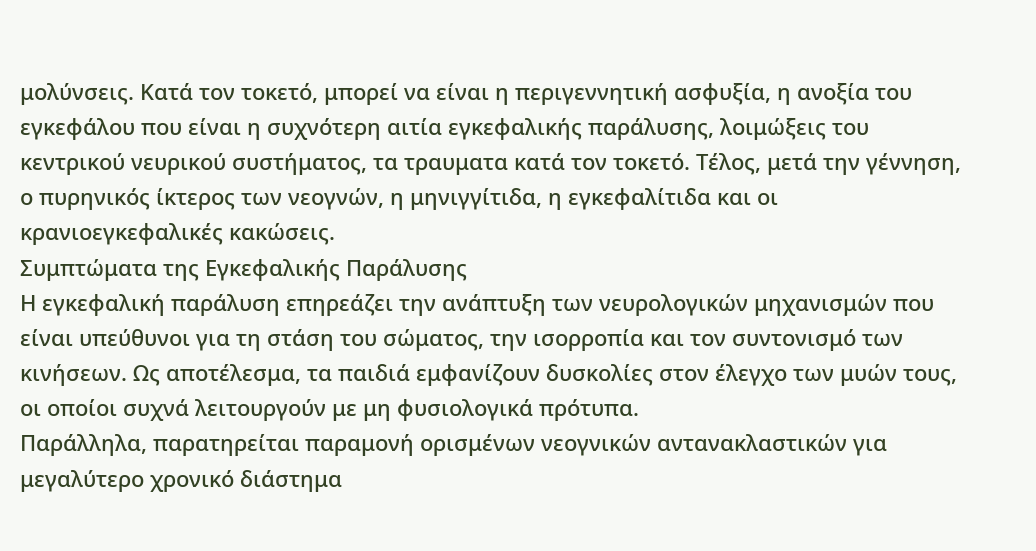μολύνσεις. Κατά τον τοκετό, μπορεί να είναι η περιγεννητική ασφυξία, η ανοξία του εγκεφάλου που είναι η συχνότερη αιτία εγκεφαλικής παράλυσης, λοιμώξεις του κεντρικού νευρικού συστήματος, τα τραυματα κατά τον τοκετό. Τέλος, μετά την γέννηση, ο πυρηνικός ίκτερος των νεογνών, η μηνιγγίτιδα, η εγκεφαλίτιδα και οι κρανιοεγκεφαλικές κακώσεις.
Συμπτώματα της Εγκεφαλικής Παράλυσης
Η εγκεφαλική παράλυση επηρεάζει την ανάπτυξη των νευρολογικών μηχανισμών που είναι υπεύθυνοι για τη στάση του σώματος, την ισορροπία και τον συντονισμό των κινήσεων. Ως αποτέλεσμα, τα παιδιά εμφανίζουν δυσκολίες στον έλεγχο των μυών τους, οι οποίοι συχνά λειτουργούν με μη φυσιολογικά πρότυπα.
Παράλληλα, παρατηρείται παραμονή ορισμένων νεογνικών αντανακλαστικών για μεγαλύτερο χρονικό διάστημα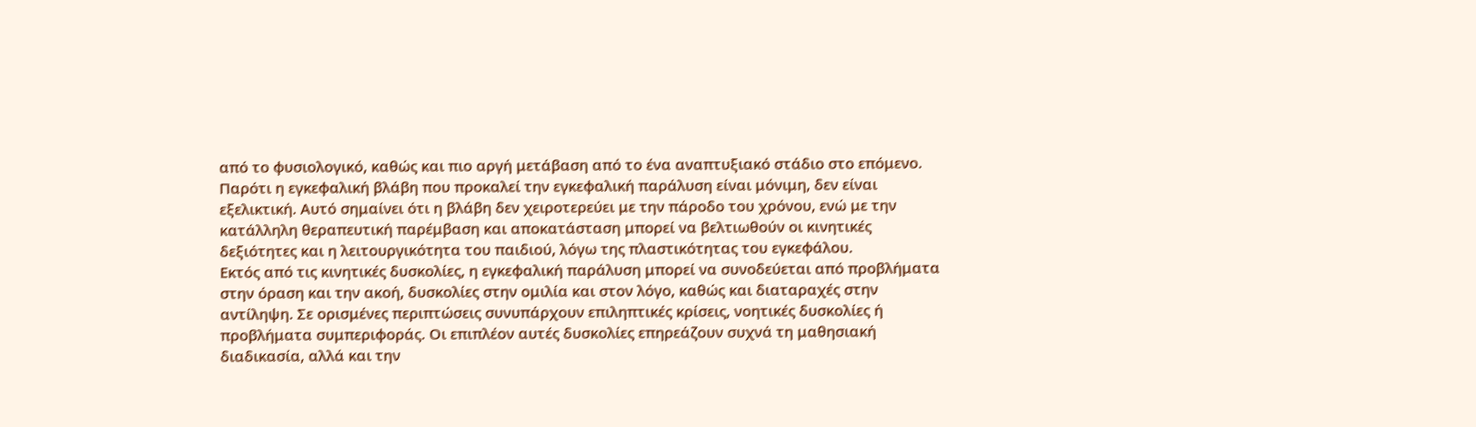από το φυσιολογικό, καθώς και πιο αργή μετάβαση από το ένα αναπτυξιακό στάδιο στο επόμενο.
Παρότι η εγκεφαλική βλάβη που προκαλεί την εγκεφαλική παράλυση είναι μόνιμη, δεν είναι εξελικτική. Αυτό σημαίνει ότι η βλάβη δεν χειροτερεύει με την πάροδο του χρόνου, ενώ με την κατάλληλη θεραπευτική παρέμβαση και αποκατάσταση μπορεί να βελτιωθούν οι κινητικές δεξιότητες και η λειτουργικότητα του παιδιού, λόγω της πλαστικότητας του εγκεφάλου.
Εκτός από τις κινητικές δυσκολίες, η εγκεφαλική παράλυση μπορεί να συνοδεύεται από προβλήματα στην όραση και την ακοή, δυσκολίες στην ομιλία και στον λόγο, καθώς και διαταραχές στην αντίληψη. Σε ορισμένες περιπτώσεις συνυπάρχουν επιληπτικές κρίσεις, νοητικές δυσκολίες ή προβλήματα συμπεριφοράς. Οι επιπλέον αυτές δυσκολίες επηρεάζουν συχνά τη μαθησιακή διαδικασία, αλλά και την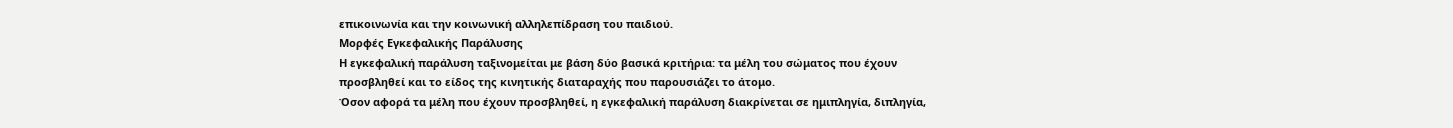επικοινωνία και την κοινωνική αλληλεπίδραση του παιδιού.
Μορφές Εγκεφαλικής Παράλυσης
Η εγκεφαλική παράλυση ταξινομείται με βάση δύο βασικά κριτήρια: τα μέλη του σώματος που έχουν προσβληθεί και το είδος της κινητικής διαταραχής που παρουσιάζει το άτομο.
Όσον αφορά τα μέλη που έχουν προσβληθεί, η εγκεφαλική παράλυση διακρίνεται σε ημιπληγία, διπληγία,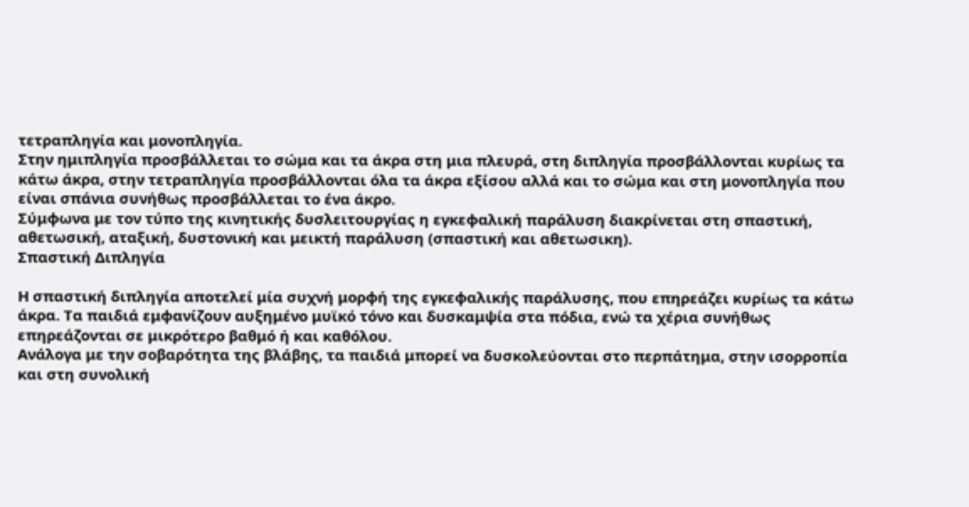τετραπληγία και μονοπληγία.
Στην ημιπληγία προσβάλλεται το σώμα και τα άκρα στη μια πλευρά, στη διπληγία προσβάλλονται κυρίως τα κάτω άκρα, στην τετραπληγία προσβάλλονται όλα τα άκρα εξίσου αλλά και το σώμα και στη μονοπληγία που είναι σπάνια συνήθως προσβάλλεται το ένα άκρο.
Σύμφωνα με τον τύπο της κινητικής δυσλειτουργίας η εγκεφαλική παράλυση διακρίνεται στη σπαστική, αθετωσική, αταξική, δυστονική και μεικτή παράλυση (σπαστική και αθετωσικη).
Σπαστική Διπληγία

Η σπαστική διπληγία αποτελεί μία συχνή μορφή της εγκεφαλικής παράλυσης, που επηρεάζει κυρίως τα κάτω άκρα. Τα παιδιά εμφανίζουν αυξημένο μυϊκό τόνο και δυσκαμψία στα πόδια, ενώ τα χέρια συνήθως επηρεάζονται σε μικρότερο βαθμό ή και καθόλου.
Ανάλογα με την σοβαρότητα της βλάβης, τα παιδιά μπορεί να δυσκολεύονται στο περπάτημα, στην ισορροπία και στη συνολική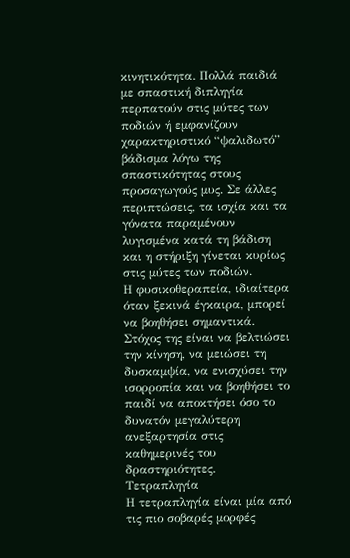κινητικότητα. Πολλά παιδιά με σπαστική διπληγία περπατούν στις μύτες των ποδιών ή εμφανίζουν χαρακτηριστικό “ψαλιδωτό” βάδισμα λόγω της σπαστικότητας στους προσαγωγούς μυς. Σε άλλες περιπτώσεις, τα ισχία και τα γόνατα παραμένουν λυγισμένα κατά τη βάδιση και η στήριξη γίνεται κυρίως στις μύτες των ποδιών.
Η φυσικοθεραπεία, ιδιαίτερα όταν ξεκινά έγκαιρα, μπορεί να βοηθήσει σημαντικά. Στόχος της είναι να βελτιώσει την κίνηση, να μειώσει τη δυσκαμψία, να ενισχύσει την ισορροπία και να βοηθήσει το παιδί να αποκτήσει όσο το δυνατόν μεγαλύτερη ανεξαρτησία στις καθημερινές του δραστηριότητες.
Τετραπληγία
Η τετραπληγία είναι μία από τις πιο σοβαρές μορφές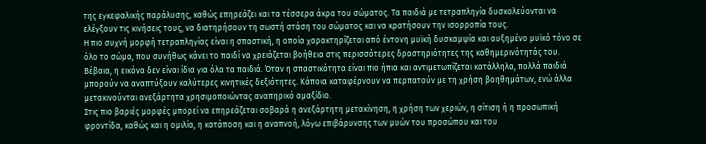της εγκεφαλικής παράλυσης, καθώς επηρεάζει και τα τέσσερα άκρα του σώματος. Τα παιδιά με τετραπληγία δυσκολεύονται να ελέγξουν τις κινήσεις τους, να διατηρήσουν τη σωστή στάση του σώματος και να κρατήσουν την ισορροπία τους.
Η πιο συχνή μορφή τετραπληγίας είναι η σπαστική, η οποία χαρακτηρίζεται από έντονη μυϊκή δυσκαμψία και αυξημένο μυϊκό τόνο σε όλο το σώμα, που συνήθως κάνει το παιδί να χρειάζεται βοήθεια στις περισσότερες δραστηριότητες της καθημερινότητάς του.
Βέβαια, η εικόνα δεν είναι ίδια για όλα τα παιδιά. Όταν η σπαστικότητα είναι πιο ήπια και αντιμετωπίζεται κατάλληλα, πολλά παιδιά μπορούν να αναπτύξουν καλύτερες κινητικές δεξιότητες. Κάποια καταφέρνουν να περπατούν με τη χρήση βοηθημάτων, ενώ άλλα μετακινούνται ανεξάρτητα χρησιμοποιώντας αναπηρικό αμαξίδιο.
Στις πιο βαριές μορφές μπορεί να επηρεάζεται σοβαρά η ανεξάρτητη μετακίνηση, η χρήση των χεριών, η σίτιση ή η προσωπική φροντίδα, καθώς και η ομιλία, η κατάποση και η αναπνοή, λόγω επιβάρυνσης των μυών του προσώπου και του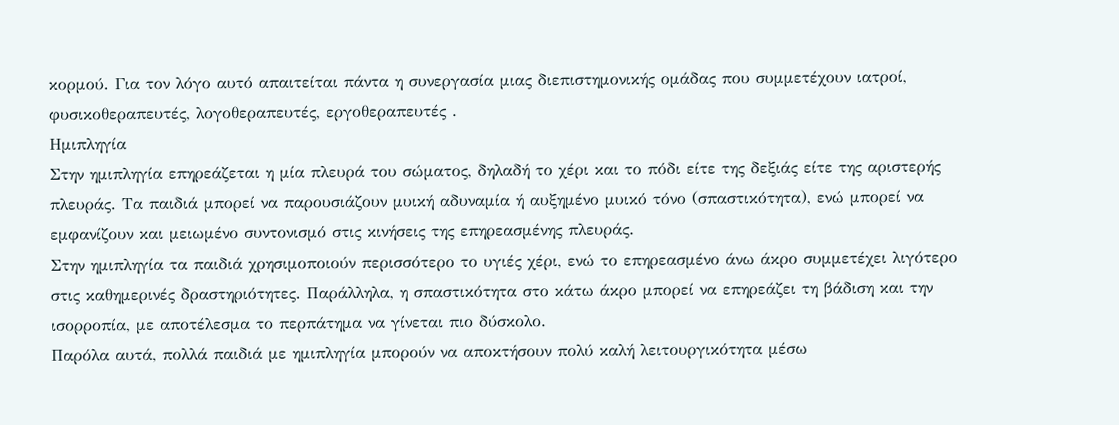κορμού. Για τον λόγο αυτό απαιτείται πάντα η συνεργασία μιας διεπιστημονικής ομάδας που συμμετέχουν ιατροί, φυσικοθεραπευτές, λογοθεραπευτές, εργοθεραπευτές .
Ημιπληγία
Στην ημιπληγία επηρεάζεται η μία πλευρά του σώματος, δηλαδή το χέρι και το πόδι είτε της δεξιάς είτε της αριστερής πλευράς. Τα παιδιά μπορεί να παρουσιάζουν μυική αδυναμία ή αυξημένο μυικό τόνο (σπαστικότητα), ενώ μπορεί να εμφανίζουν και μειωμένο συντονισμό στις κινήσεις της επηρεασμένης πλευράς.
Στην ημιπληγία τα παιδιά χρησιμοποιούν περισσότερο το υγιές χέρι, ενώ το επηρεασμένο άνω άκρο συμμετέχει λιγότερο στις καθημερινές δραστηριότητες. Παράλληλα, η σπαστικότητα στο κάτω άκρο μπορεί να επηρεάζει τη βάδιση και την ισορροπία, με αποτέλεσμα το περπάτημα να γίνεται πιο δύσκολο.
Παρόλα αυτά, πολλά παιδιά με ημιπληγία μπορούν να αποκτήσουν πολύ καλή λειτουργικότητα μέσω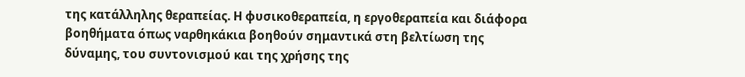της κατάλληλης θεραπείας. Η φυσικοθεραπεία, η εργοθεραπεία και διάφορα βοηθήματα όπως ναρθηκάκια βοηθούν σημαντικά στη βελτίωση της δύναμης, του συντονισμού και της χρήσης της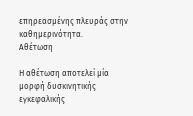επηρεασμένης πλευράς στην καθημερινότητα.
Αθέτωση

Η αθέτωση αποτελεί μία μορφή δυσκινητικής εγκεφαλικής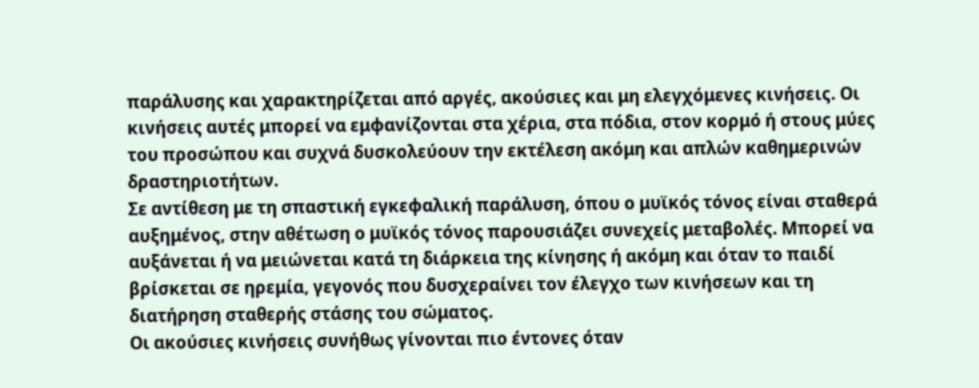παράλυσης και χαρακτηρίζεται από αργές, ακούσιες και μη ελεγχόμενες κινήσεις. Οι κινήσεις αυτές μπορεί να εμφανίζονται στα χέρια, στα πόδια, στον κορμό ή στους μύες του προσώπου και συχνά δυσκολεύουν την εκτέλεση ακόμη και απλών καθημερινών δραστηριοτήτων.
Σε αντίθεση με τη σπαστική εγκεφαλική παράλυση, όπου ο μυϊκός τόνος είναι σταθερά αυξημένος, στην αθέτωση ο μυϊκός τόνος παρουσιάζει συνεχείς μεταβολές. Μπορεί να αυξάνεται ή να μειώνεται κατά τη διάρκεια της κίνησης ή ακόμη και όταν το παιδί βρίσκεται σε ηρεμία, γεγονός που δυσχεραίνει τον έλεγχο των κινήσεων και τη διατήρηση σταθερής στάσης του σώματος.
Οι ακούσιες κινήσεις συνήθως γίνονται πιο έντονες όταν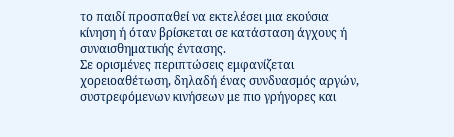το παιδί προσπαθεί να εκτελέσει μια εκούσια κίνηση ή όταν βρίσκεται σε κατάσταση άγχους ή συναισθηματικής έντασης.
Σε ορισμένες περιπτώσεις εμφανίζεται χορειοαθέτωση, δηλαδή ένας συνδυασμός αργών, συστρεφόμενων κινήσεων με πιο γρήγορες και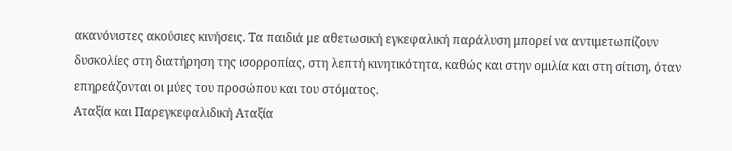ακανόνιστες ακούσιες κινήσεις. Τα παιδιά με αθετωσική εγκεφαλική παράλυση μπορεί να αντιμετωπίζουν δυσκολίες στη διατήρηση της ισορροπίας, στη λεπτή κινητικότητα, καθώς και στην ομιλία και στη σίτιση, όταν επηρεάζονται οι μύες του προσώπου και του στόματος.
Αταξία και Παρεγκεφαλιδική Αταξία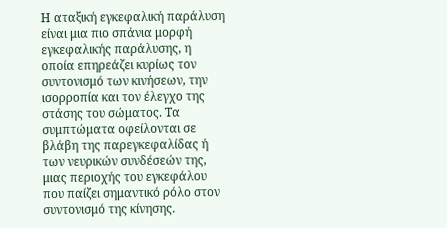Η αταξική εγκεφαλική παράλυση είναι μια πιο σπάνια μορφή εγκεφαλικής παράλυσης, η οποία επηρεάζει κυρίως τον συντονισμό των κινήσεων, την ισορροπία και τον έλεγχο της στάσης του σώματος. Τα συμπτώματα οφείλονται σε βλάβη της παρεγκεφαλίδας ή των νευρικών συνδέσεών της, μιας περιοχής του εγκεφάλου που παίζει σημαντικό ρόλο στον συντονισμό της κίνησης.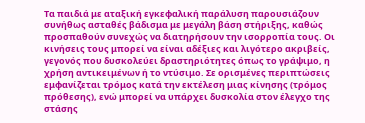Τα παιδιά με αταξική εγκεφαλική παράλυση παρουσιάζουν συνήθως ασταθές βάδισμα με μεγάλη βάση στήριξης, καθώς προσπαθούν συνεχώς να διατηρήσουν την ισορροπία τους. Οι κινήσεις τους μπορεί να είναι αδέξιες και λιγότερο ακριβείς, γεγονός που δυσκολεύει δραστηριότητες όπως το γράψιμο, η χρήση αντικειμένων ή το ντύσιμο. Σε ορισμένες περιπτώσεις εμφανίζεται τρόμος κατά την εκτέλεση μιας κίνησης (τρόμος πρόθεσης), ενώ μπορεί να υπάρχει δυσκολία στον έλεγχο της στάσης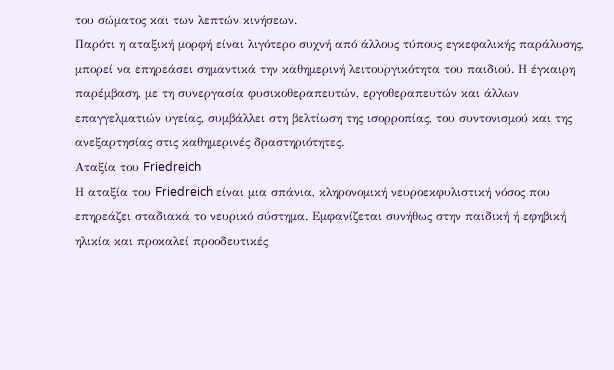του σώματος και των λεπτών κινήσεων.
Παρότι η αταξική μορφή είναι λιγότερο συχνή από άλλους τύπους εγκεφαλικής παράλυσης, μπορεί να επηρεάσει σημαντικά την καθημερινή λειτουργικότητα του παιδιού. Η έγκαιρη παρέμβαση, με τη συνεργασία φυσικοθεραπευτών, εργοθεραπευτών και άλλων επαγγελματιών υγείας, συμβάλλει στη βελτίωση της ισορροπίας, του συντονισμού και της ανεξαρτησίας στις καθημερινές δραστηριότητες.
Αταξία του Friedreich
Η αταξία του Friedreich είναι μια σπάνια, κληρονομική νευροεκφυλιστική νόσος που επηρεάζει σταδιακά το νευρικό σύστημα. Εμφανίζεται συνήθως στην παιδική ή εφηβική ηλικία και προκαλεί προοδευτικές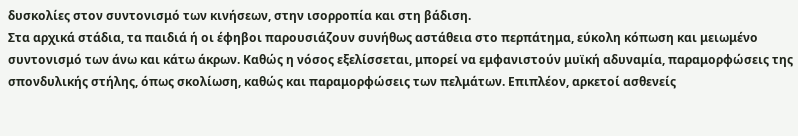δυσκολίες στον συντονισμό των κινήσεων, στην ισορροπία και στη βάδιση.
Στα αρχικά στάδια, τα παιδιά ή οι έφηβοι παρουσιάζουν συνήθως αστάθεια στο περπάτημα, εύκολη κόπωση και μειωμένο συντονισμό των άνω και κάτω άκρων. Καθώς η νόσος εξελίσσεται, μπορεί να εμφανιστούν μυϊκή αδυναμία, παραμορφώσεις της σπονδυλικής στήλης, όπως σκολίωση, καθώς και παραμορφώσεις των πελμάτων. Επιπλέον, αρκετοί ασθενείς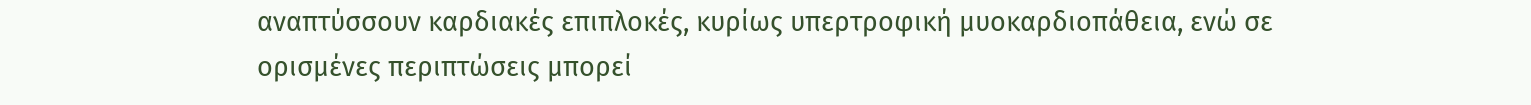αναπτύσσουν καρδιακές επιπλοκές, κυρίως υπερτροφική μυοκαρδιοπάθεια, ενώ σε ορισμένες περιπτώσεις μπορεί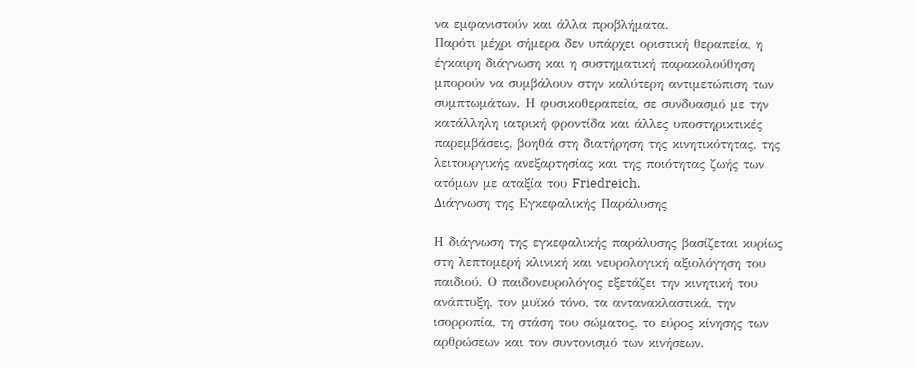να εμφανιστούν και άλλα προβλήματα.
Παρότι μέχρι σήμερα δεν υπάρχει οριστική θεραπεία, η έγκαιρη διάγνωση και η συστηματική παρακολούθηση μπορούν να συμβάλουν στην καλύτερη αντιμετώπιση των συμπτωμάτων. Η φυσικοθεραπεία, σε συνδυασμό με την κατάλληλη ιατρική φροντίδα και άλλες υποστηρικτικές παρεμβάσεις, βοηθά στη διατήρηση της κινητικότητας, της λειτουργικής ανεξαρτησίας και της ποιότητας ζωής των ατόμων με αταξία του Friedreich.
Διάγνωση της Εγκεφαλικής Παράλυσης

Η διάγνωση της εγκεφαλικής παράλυσης βασίζεται κυρίως στη λεπτομερή κλινική και νευρολογική αξιολόγηση του παιδιού. Ο παιδονευρολόγος εξετάζει την κινητική του ανάπτυξη, τον μυϊκό τόνο, τα αντανακλαστικά, την ισορροπία, τη στάση του σώματος, το εύρος κίνησης των αρθρώσεων και τον συντονισμό των κινήσεων.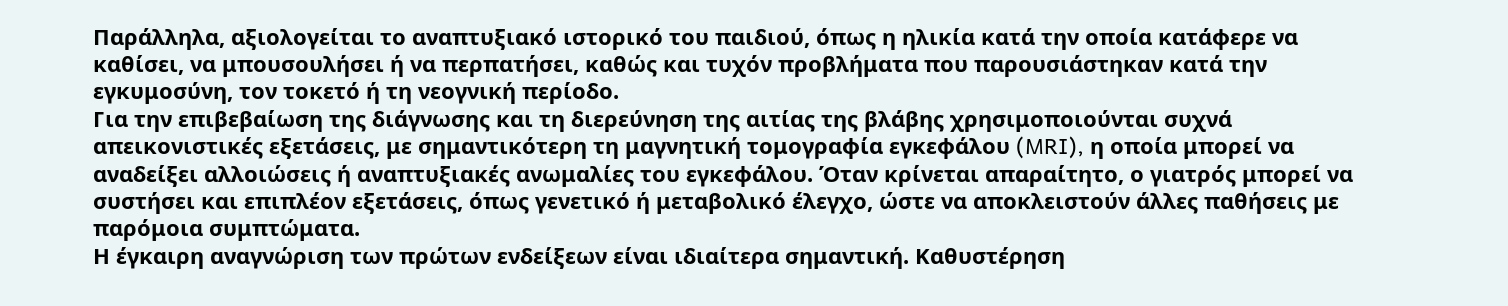Παράλληλα, αξιολογείται το αναπτυξιακό ιστορικό του παιδιού, όπως η ηλικία κατά την οποία κατάφερε να καθίσει, να μπουσουλήσει ή να περπατήσει, καθώς και τυχόν προβλήματα που παρουσιάστηκαν κατά την εγκυμοσύνη, τον τοκετό ή τη νεογνική περίοδο.
Για την επιβεβαίωση της διάγνωσης και τη διερεύνηση της αιτίας της βλάβης χρησιμοποιούνται συχνά απεικονιστικές εξετάσεις, με σημαντικότερη τη μαγνητική τομογραφία εγκεφάλου (MRI), η οποία μπορεί να αναδείξει αλλοιώσεις ή αναπτυξιακές ανωμαλίες του εγκεφάλου. Όταν κρίνεται απαραίτητο, ο γιατρός μπορεί να συστήσει και επιπλέον εξετάσεις, όπως γενετικό ή μεταβολικό έλεγχο, ώστε να αποκλειστούν άλλες παθήσεις με παρόμοια συμπτώματα.
Η έγκαιρη αναγνώριση των πρώτων ενδείξεων είναι ιδιαίτερα σημαντική. Καθυστέρηση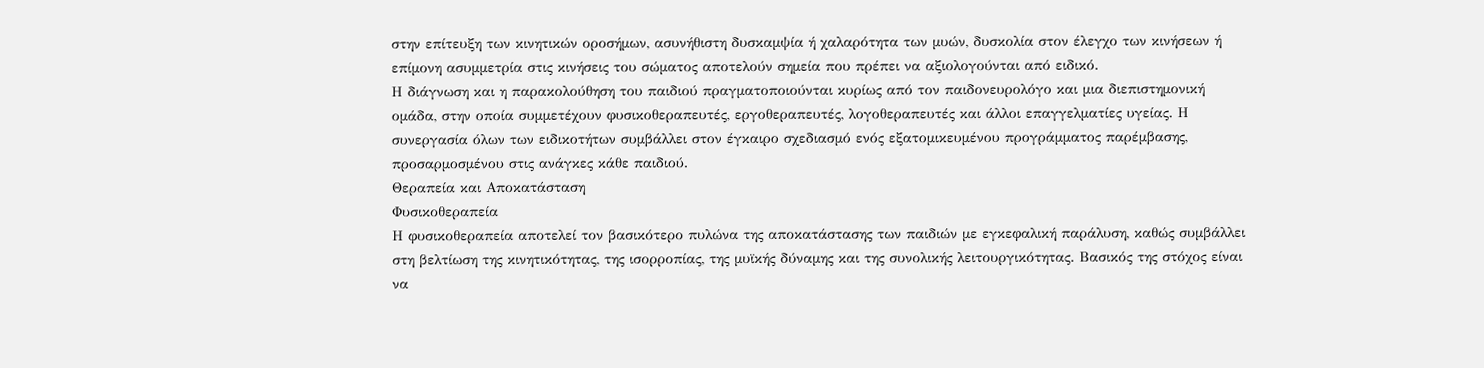στην επίτευξη των κινητικών οροσήμων, ασυνήθιστη δυσκαμψία ή χαλαρότητα των μυών, δυσκολία στον έλεγχο των κινήσεων ή επίμονη ασυμμετρία στις κινήσεις του σώματος αποτελούν σημεία που πρέπει να αξιολογούνται από ειδικό.
Η διάγνωση και η παρακολούθηση του παιδιού πραγματοποιούνται κυρίως από τον παιδονευρολόγο και μια διεπιστημονική ομάδα, στην οποία συμμετέχουν φυσικοθεραπευτές, εργοθεραπευτές, λογοθεραπευτές και άλλοι επαγγελματίες υγείας. Η συνεργασία όλων των ειδικοτήτων συμβάλλει στον έγκαιρο σχεδιασμό ενός εξατομικευμένου προγράμματος παρέμβασης, προσαρμοσμένου στις ανάγκες κάθε παιδιού.
Θεραπεία και Αποκατάσταση
Φυσικοθεραπεία
Η φυσικοθεραπεία αποτελεί τον βασικότερο πυλώνα της αποκατάστασης των παιδιών με εγκεφαλική παράλυση, καθώς συμβάλλει στη βελτίωση της κινητικότητας, της ισορροπίας, της μυϊκής δύναμης και της συνολικής λειτουργικότητας. Βασικός της στόχος είναι να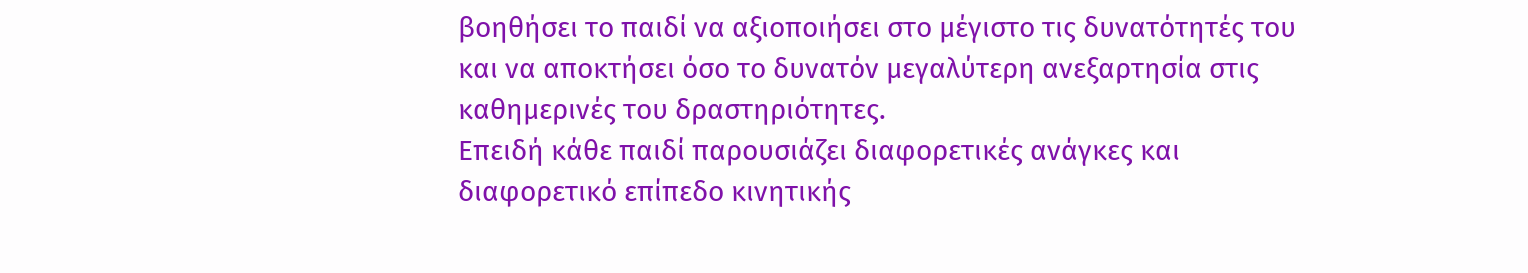βοηθήσει το παιδί να αξιοποιήσει στο μέγιστο τις δυνατότητές του και να αποκτήσει όσο το δυνατόν μεγαλύτερη ανεξαρτησία στις καθημερινές του δραστηριότητες.
Επειδή κάθε παιδί παρουσιάζει διαφορετικές ανάγκες και διαφορετικό επίπεδο κινητικής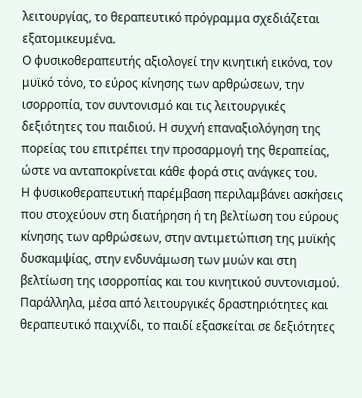λειτουργίας, το θεραπευτικό πρόγραμμα σχεδιάζεται εξατομικευμένα.
Ο φυσικοθεραπευτής αξιολογεί την κινητική εικόνα, τον μυϊκό τόνο, το εύρος κίνησης των αρθρώσεων, την ισορροπία, τον συντονισμό και τις λειτουργικές δεξιότητες του παιδιού. Η συχνή επαναξιολόγηση της πορείας του επιτρέπει την προσαρμογή της θεραπείας, ώστε να ανταποκρίνεται κάθε φορά στις ανάγκες του.
Η φυσικοθεραπευτική παρέμβαση περιλαμβάνει ασκήσεις που στοχεύουν στη διατήρηση ή τη βελτίωση του εύρους κίνησης των αρθρώσεων, στην αντιμετώπιση της μυϊκής δυσκαμψίας, στην ενδυνάμωση των μυών και στη βελτίωση της ισορροπίας και του κινητικού συντονισμού.
Παράλληλα, μέσα από λειτουργικές δραστηριότητες και θεραπευτικό παιχνίδι, το παιδί εξασκείται σε δεξιότητες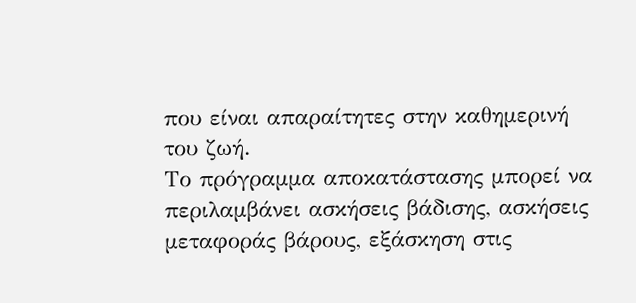που είναι απαραίτητες στην καθημερινή του ζωή.
Το πρόγραμμα αποκατάστασης μπορεί να περιλαμβάνει ασκήσεις βάδισης, ασκήσεις μεταφοράς βάρους, εξάσκηση στις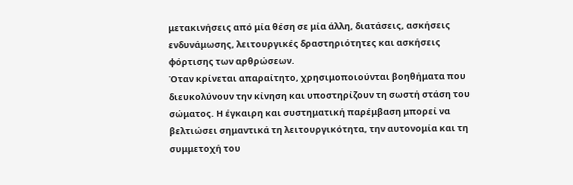μετακινήσεις από μία θέση σε μία άλλη, διατάσεις, ασκήσεις ενδυνάμωσης, λειτουργικές δραστηριότητες και ασκήσεις φόρτισης των αρθρώσεων.
Όταν κρίνεται απαραίτητο, χρησιμοποιούνται βοηθήματα που διευκολύνουν την κίνηση και υποστηρίζουν τη σωστή στάση του σώματος. Η έγκαιρη και συστηματική παρέμβαση μπορεί να βελτιώσει σημαντικά τη λειτουργικότητα, την αυτονομία και τη συμμετοχή του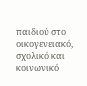παιδιού στο οικογενειακό, σχολικό και κοινωνικό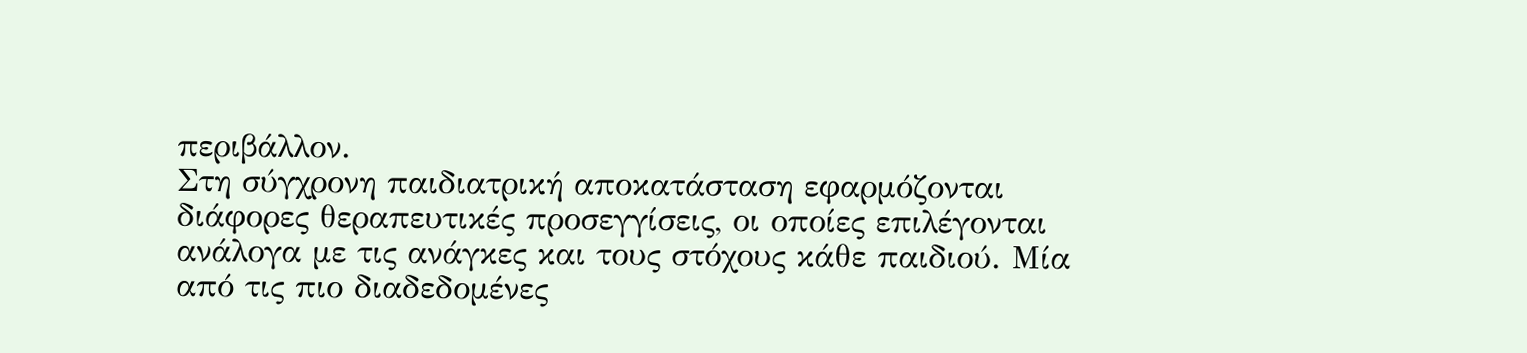περιβάλλον.
Στη σύγχρονη παιδιατρική αποκατάσταση εφαρμόζονται διάφορες θεραπευτικές προσεγγίσεις, οι οποίες επιλέγονται ανάλογα με τις ανάγκες και τους στόχους κάθε παιδιού. Μία από τις πιο διαδεδομένες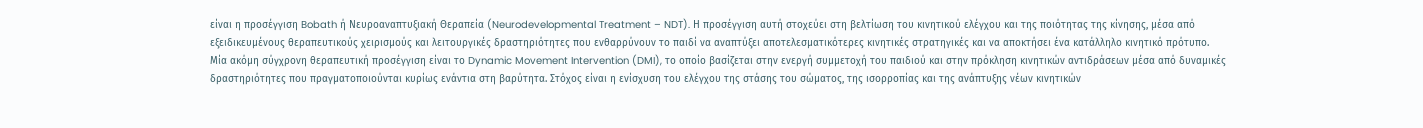είναι η προσέγγιση Bobath ή Νευροαναπτυξιακή Θεραπεία (Neurodevelopmental Treatment – NDT). Η προσέγγιση αυτή στοχεύει στη βελτίωση του κινητικού ελέγχου και της ποιότητας της κίνησης, μέσα από εξειδικευμένους θεραπευτικούς χειρισμούς και λειτουργικές δραστηριότητες που ενθαρρύνουν το παιδί να αναπτύξει αποτελεσματικότερες κινητικές στρατηγικές και να αποκτήσει ένα κατάλληλο κινητικό πρότυπο.
Μία ακόμη σύγχρονη θεραπευτική προσέγγιση είναι το Dynamic Movement Intervention (DMI), το οποίο βασίζεται στην ενεργή συμμετοχή του παιδιού και στην πρόκληση κινητικών αντιδράσεων μέσα από δυναμικές δραστηριότητες που πραγματοποιούνται κυρίως ενάντια στη βαρύτητα. Στόχος είναι η ενίσχυση του ελέγχου της στάσης του σώματος, της ισορροπίας και της ανάπτυξης νέων κινητικών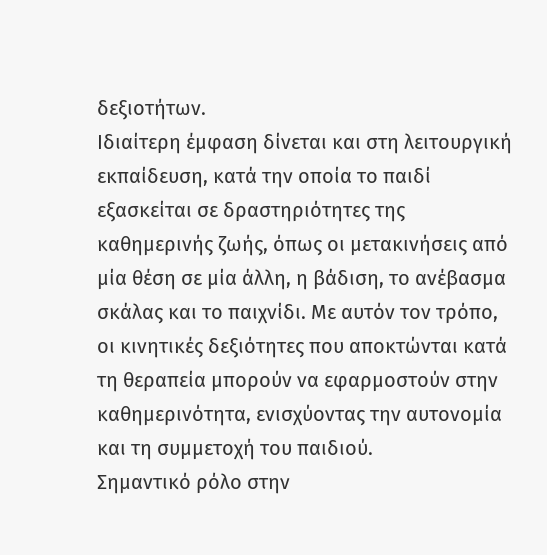δεξιοτήτων.
Ιδιαίτερη έμφαση δίνεται και στη λειτουργική εκπαίδευση, κατά την οποία το παιδί εξασκείται σε δραστηριότητες της καθημερινής ζωής, όπως οι μετακινήσεις από μία θέση σε μία άλλη, η βάδιση, το ανέβασμα σκάλας και το παιχνίδι. Με αυτόν τον τρόπο, οι κινητικές δεξιότητες που αποκτώνται κατά τη θεραπεία μπορούν να εφαρμοστούν στην καθημερινότητα, ενισχύοντας την αυτονομία και τη συμμετοχή του παιδιού.
Σημαντικό ρόλο στην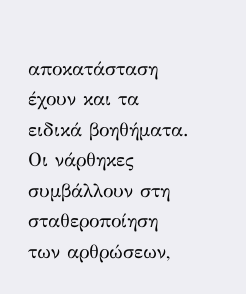αποκατάσταση έχουν και τα ειδικά βοηθήματα. Οι νάρθηκες συμβάλλουν στη σταθεροποίηση των αρθρώσεων,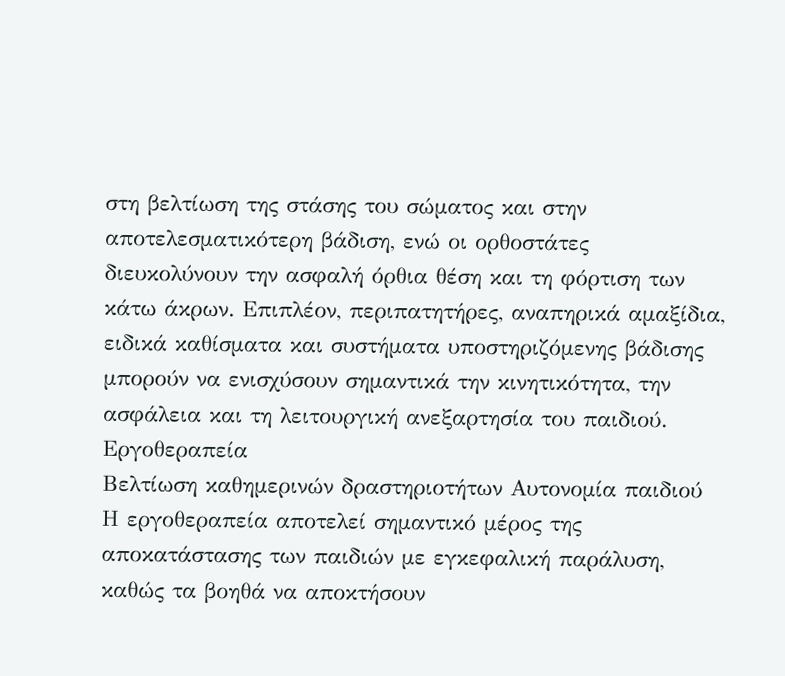στη βελτίωση της στάσης του σώματος και στην αποτελεσματικότερη βάδιση, ενώ οι ορθοστάτες διευκολύνουν την ασφαλή όρθια θέση και τη φόρτιση των κάτω άκρων. Επιπλέον, περιπατητήρες, αναπηρικά αμαξίδια, ειδικά καθίσματα και συστήματα υποστηριζόμενης βάδισης μπορούν να ενισχύσουν σημαντικά την κινητικότητα, την ασφάλεια και τη λειτουργική ανεξαρτησία του παιδιού.
Εργοθεραπεία
Βελτίωση καθημερινών δραστηριοτήτων Αυτονομία παιδιού
Η εργοθεραπεία αποτελεί σημαντικό μέρος της αποκατάστασης των παιδιών με εγκεφαλική παράλυση, καθώς τα βοηθά να αποκτήσουν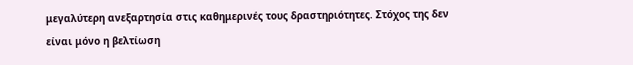μεγαλύτερη ανεξαρτησία στις καθημερινές τους δραστηριότητες. Στόχος της δεν είναι μόνο η βελτίωση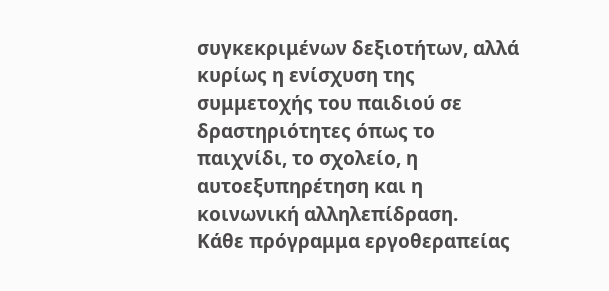συγκεκριμένων δεξιοτήτων, αλλά κυρίως η ενίσχυση της συμμετοχής του παιδιού σε δραστηριότητες όπως το παιχνίδι, το σχολείο, η αυτοεξυπηρέτηση και η κοινωνική αλληλεπίδραση.
Κάθε πρόγραμμα εργοθεραπείας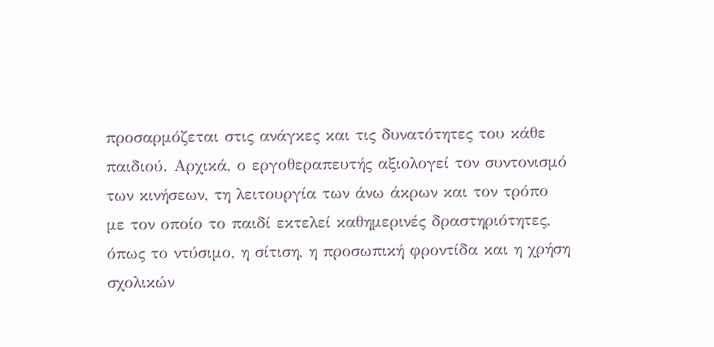προσαρμόζεται στις ανάγκες και τις δυνατότητες του κάθε παιδιού. Αρχικά, ο εργοθεραπευτής αξιολογεί τον συντονισμό των κινήσεων, τη λειτουργία των άνω άκρων και τον τρόπο με τον οποίο το παιδί εκτελεί καθημερινές δραστηριότητες, όπως το ντύσιμο, η σίτιση, η προσωπική φροντίδα και η χρήση σχολικών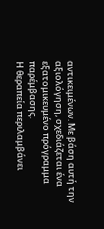αντικειμένων. Με βάση αυτή την αξιολόγηση, σχεδιάζεται ένα εξατομικευμένο πρόγραμμα παρέμβασης.
Η θεραπεία περιλαμβάνει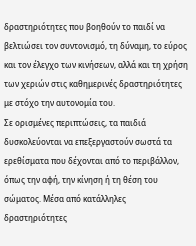δραστηριότητες που βοηθούν το παιδί να βελτιώσει τον συντονισμό, τη δύναμη, το εύρος και τον έλεγχο των κινήσεων, αλλά και τη χρήση των χεριών στις καθημερινές δραστηριότητες με στόχο την αυτονομία του.
Σε ορισμένες περιπτώσεις, τα παιδιά δυσκολεύονται να επεξεργαστούν σωστά τα ερεθίσματα που δέχονται από το περιβάλλον, όπως την αφή, την κίνηση ή τη θέση του σώματος. Μέσα από κατάλληλες δραστηριότητες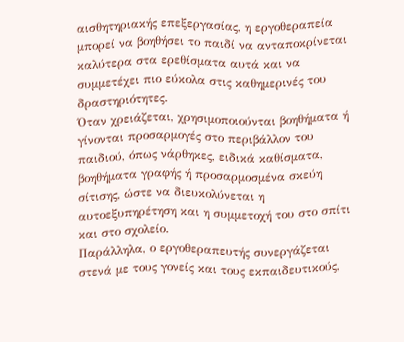αισθητηριακής επεξεργασίας, η εργοθεραπεία μπορεί να βοηθήσει το παιδί να ανταποκρίνεται καλύτερα στα ερεθίσματα αυτά και να συμμετέχει πιο εύκολα στις καθημερινές του δραστηριότητες.
Όταν χρειάζεται, χρησιμοποιούνται βοηθήματα ή γίνονται προσαρμογές στο περιβάλλον του παιδιού, όπως νάρθηκες, ειδικά καθίσματα, βοηθήματα γραφής ή προσαρμοσμένα σκεύη σίτισης, ώστε να διευκολύνεται η αυτοεξυπηρέτηση και η συμμετοχή του στο σπίτι και στο σχολείο.
Παράλληλα, ο εργοθεραπευτής συνεργάζεται στενά με τους γονείς και τους εκπαιδευτικούς,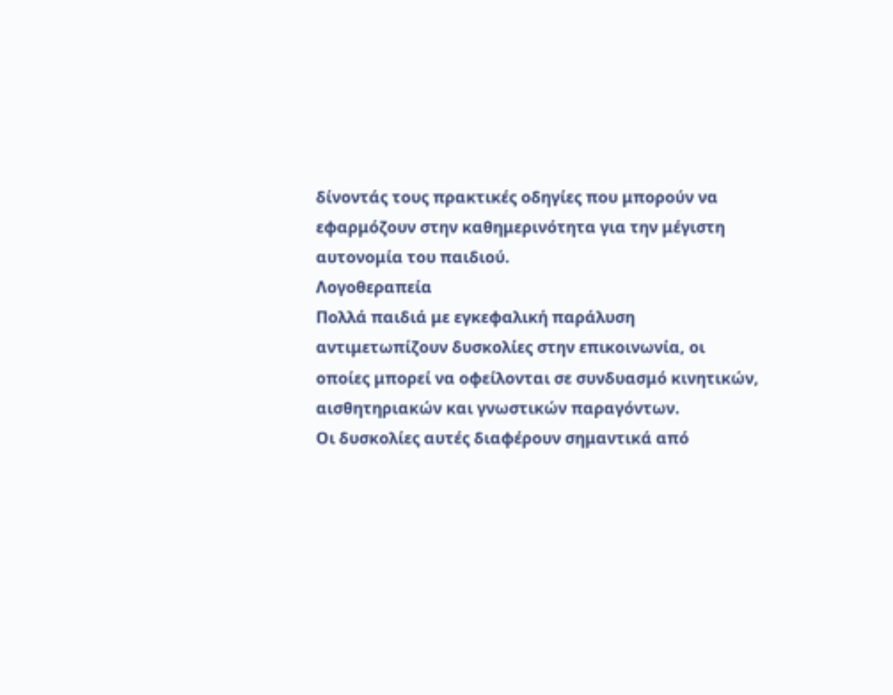δίνοντάς τους πρακτικές οδηγίες που μπορούν να εφαρμόζουν στην καθημερινότητα για την μέγιστη αυτονομία του παιδιού.
Λογοθεραπεία
Πολλά παιδιά με εγκεφαλική παράλυση αντιμετωπίζουν δυσκολίες στην επικοινωνία, οι οποίες μπορεί να οφείλονται σε συνδυασμό κινητικών, αισθητηριακών και γνωστικών παραγόντων.
Οι δυσκολίες αυτές διαφέρουν σημαντικά από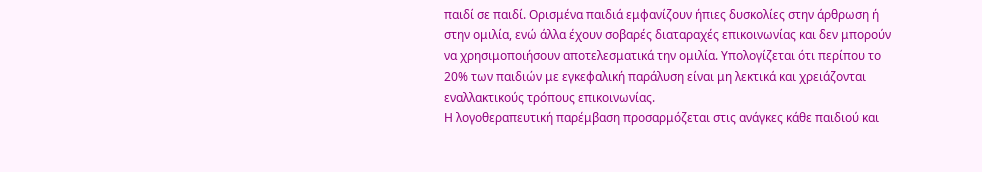παιδί σε παιδί. Ορισμένα παιδιά εμφανίζουν ήπιες δυσκολίες στην άρθρωση ή στην ομιλία, ενώ άλλα έχουν σοβαρές διαταραχές επικοινωνίας και δεν μπορούν να χρησιμοποιήσουν αποτελεσματικά την ομιλία. Υπολογίζεται ότι περίπου το 20% των παιδιών με εγκεφαλική παράλυση είναι μη λεκτικά και χρειάζονται εναλλακτικούς τρόπους επικοινωνίας.
Η λογοθεραπευτική παρέμβαση προσαρμόζεται στις ανάγκες κάθε παιδιού και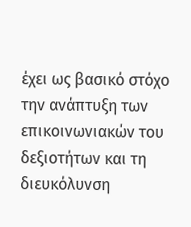έχει ως βασικό στόχο την ανάπτυξη των επικοινωνιακών του δεξιοτήτων και τη διευκόλυνση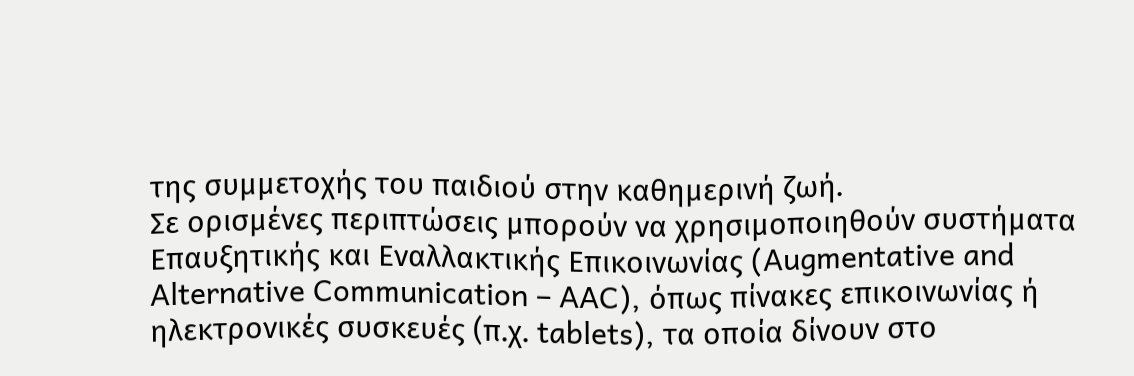της συμμετοχής του παιδιού στην καθημερινή ζωή.
Σε ορισμένες περιπτώσεις μπορούν να χρησιμοποιηθούν συστήματα Επαυξητικής και Εναλλακτικής Επικοινωνίας (Augmentative and Alternative Communication – AAC), όπως πίνακες επικοινωνίας ή ηλεκτρονικές συσκευές (π.χ. tablets), τα οποία δίνουν στο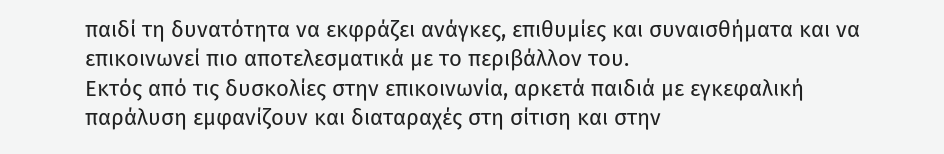παιδί τη δυνατότητα να εκφράζει ανάγκες, επιθυμίες και συναισθήματα και να επικοινωνεί πιο αποτελεσματικά με το περιβάλλον του.
Εκτός από τις δυσκολίες στην επικοινωνία, αρκετά παιδιά με εγκεφαλική παράλυση εμφανίζουν και διαταραχές στη σίτιση και στην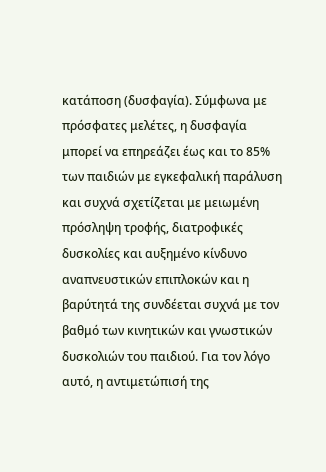κατάποση (δυσφαγία). Σύμφωνα με πρόσφατες μελέτες, η δυσφαγία μπορεί να επηρεάζει έως και το 85% των παιδιών με εγκεφαλική παράλυση και συχνά σχετίζεται με μειωμένη πρόσληψη τροφής, διατροφικές δυσκολίες και αυξημένο κίνδυνο αναπνευστικών επιπλοκών και η βαρύτητά της συνδέεται συχνά με τον βαθμό των κινητικών και γνωστικών δυσκολιών του παιδιού. Για τον λόγο αυτό, η αντιμετώπισή της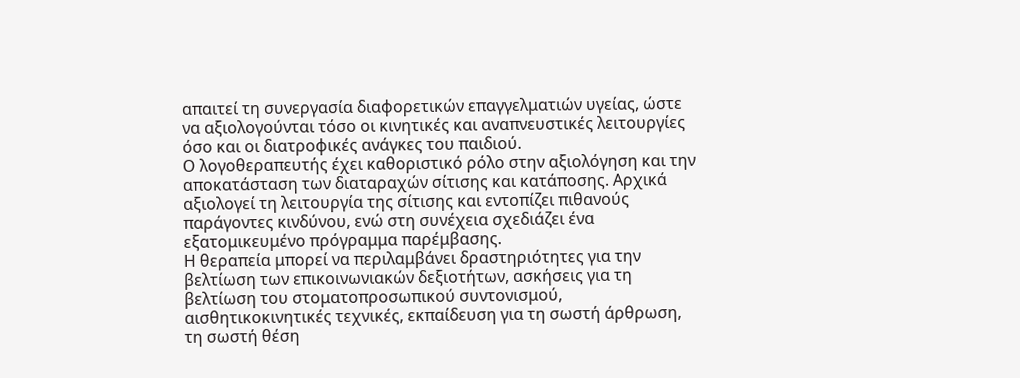απαιτεί τη συνεργασία διαφορετικών επαγγελματιών υγείας, ώστε να αξιολογούνται τόσο οι κινητικές και αναπνευστικές λειτουργίες όσο και οι διατροφικές ανάγκες του παιδιού.
Ο λογοθεραπευτής έχει καθοριστικό ρόλο στην αξιολόγηση και την αποκατάσταση των διαταραχών σίτισης και κατάποσης. Αρχικά αξιολογεί τη λειτουργία της σίτισης και εντοπίζει πιθανούς παράγοντες κινδύνου, ενώ στη συνέχεια σχεδιάζει ένα εξατομικευμένο πρόγραμμα παρέμβασης.
Η θεραπεία μπορεί να περιλαμβάνει δραστηριότητες για την βελτίωση των επικοινωνιακών δεξιοτήτων, ασκήσεις για τη βελτίωση του στοματοπροσωπικού συντονισμού, αισθητικοκινητικές τεχνικές, εκπαίδευση για τη σωστή άρθρωση, τη σωστή θέση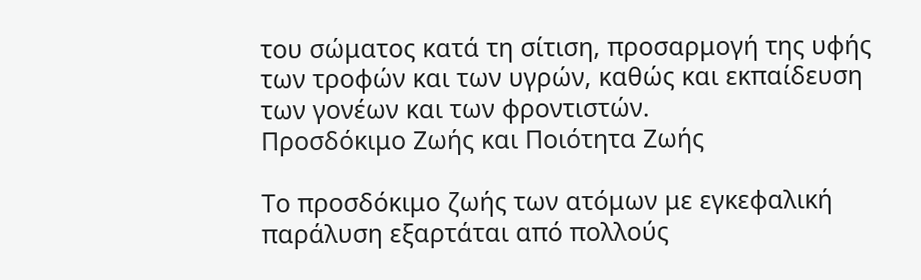του σώματος κατά τη σίτιση, προσαρμογή της υφής των τροφών και των υγρών, καθώς και εκπαίδευση των γονέων και των φροντιστών.
Προσδόκιμο Ζωής και Ποιότητα Ζωής

Το προσδόκιμο ζωής των ατόμων με εγκεφαλική παράλυση εξαρτάται από πολλούς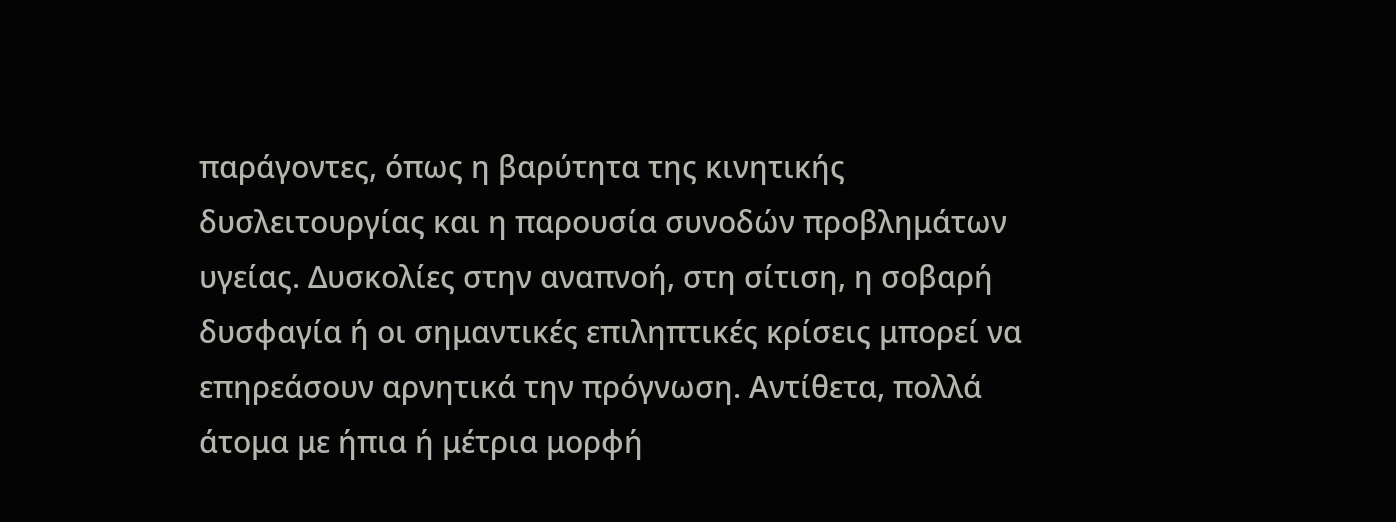παράγοντες, όπως η βαρύτητα της κινητικής δυσλειτουργίας και η παρουσία συνοδών προβλημάτων υγείας. Δυσκολίες στην αναπνοή, στη σίτιση, η σοβαρή δυσφαγία ή οι σημαντικές επιληπτικές κρίσεις μπορεί να επηρεάσουν αρνητικά την πρόγνωση. Αντίθετα, πολλά άτομα με ήπια ή μέτρια μορφή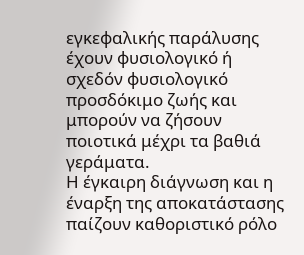εγκεφαλικής παράλυσης έχουν φυσιολογικό ή σχεδόν φυσιολογικό προσδόκιμο ζωής και μπορούν να ζήσουν ποιοτικά μέχρι τα βαθιά γεράματα.
Η έγκαιρη διάγνωση και η έναρξη της αποκατάστασης παίζουν καθοριστικό ρόλο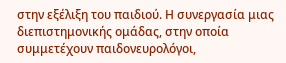στην εξέλιξη του παιδιού. Η συνεργασία μιας διεπιστημονικής ομάδας, στην οποία συμμετέχουν παιδονευρολόγοι,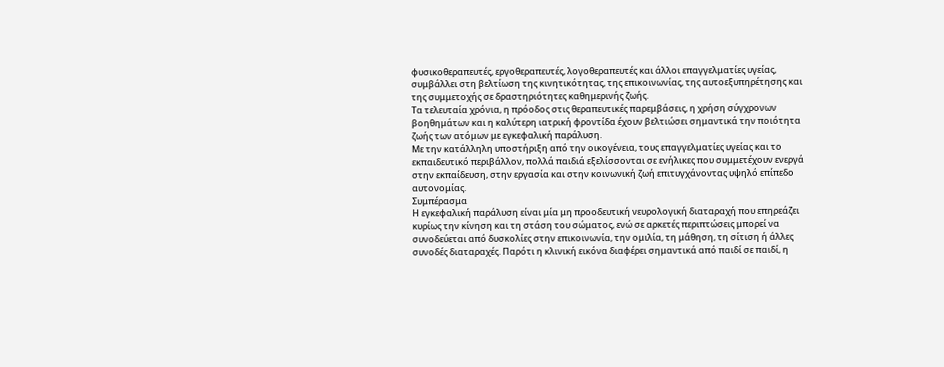φυσικοθεραπευτές, εργοθεραπευτές, λογοθεραπευτές και άλλοι επαγγελματίες υγείας, συμβάλλει στη βελτίωση της κινητικότητας, της επικοινωνίας, της αυτοεξυπηρέτησης και της συμμετοχής σε δραστηριότητες καθημερινής ζωής.
Τα τελευταία χρόνια, η πρόοδος στις θεραπευτικές παρεμβάσεις, η χρήση σύγχρονων βοηθημάτων και η καλύτερη ιατρική φροντίδα έχουν βελτιώσει σημαντικά την ποιότητα ζωής των ατόμων με εγκεφαλική παράλυση.
Με την κατάλληλη υποστήριξη από την οικογένεια, τους επαγγελματίες υγείας και το εκπαιδευτικό περιβάλλον, πολλά παιδιά εξελίσσονται σε ενήλικες που συμμετέχουν ενεργά στην εκπαίδευση, στην εργασία και στην κοινωνική ζωή επιτυγχάνοντας υψηλό επίπεδο αυτονομίας.
Συμπέρασμα
Η εγκεφαλική παράλυση είναι μία μη προοδευτική νευρολογική διαταραχή που επηρεάζει κυρίως την κίνηση και τη στάση του σώματος, ενώ σε αρκετές περιπτώσεις μπορεί να συνοδεύεται από δυσκολίες στην επικοινωνία, την ομιλία, τη μάθηση, τη σίτιση ή άλλες συνοδές διαταραχές. Παρότι η κλινική εικόνα διαφέρει σημαντικά από παιδί σε παιδί, η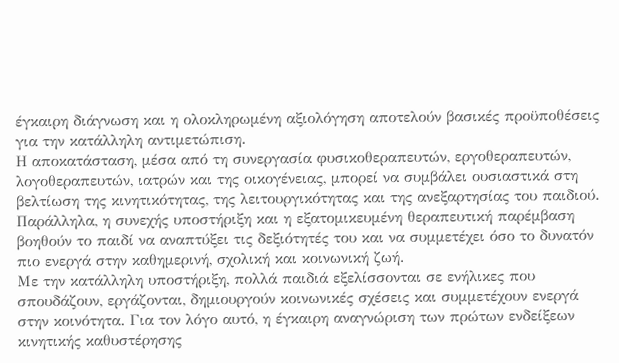έγκαιρη διάγνωση και η ολοκληρωμένη αξιολόγηση αποτελούν βασικές προϋποθέσεις για την κατάλληλη αντιμετώπιση.
Η αποκατάσταση, μέσα από τη συνεργασία φυσικοθεραπευτών, εργοθεραπευτών, λογοθεραπευτών, ιατρών και της οικογένειας, μπορεί να συμβάλει ουσιαστικά στη βελτίωση της κινητικότητας, της λειτουργικότητας και της ανεξαρτησίας του παιδιού.
Παράλληλα, η συνεχής υποστήριξη και η εξατομικευμένη θεραπευτική παρέμβαση βοηθούν το παιδί να αναπτύξει τις δεξιότητές του και να συμμετέχει όσο το δυνατόν πιο ενεργά στην καθημερινή, σχολική και κοινωνική ζωή.
Με την κατάλληλη υποστήριξη, πολλά παιδιά εξελίσσονται σε ενήλικες που σπουδάζουν, εργάζονται, δημιουργούν κοινωνικές σχέσεις και συμμετέχουν ενεργά στην κοινότητα. Για τον λόγο αυτό, η έγκαιρη αναγνώριση των πρώτων ενδείξεων κινητικής καθυστέρησης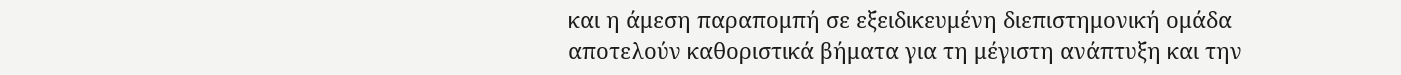και η άμεση παραπομπή σε εξειδικευμένη διεπιστημονική ομάδα αποτελούν καθοριστικά βήματα για τη μέγιστη ανάπτυξη και την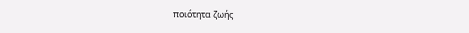ποιότητα ζωής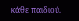κάθε παιδιού.